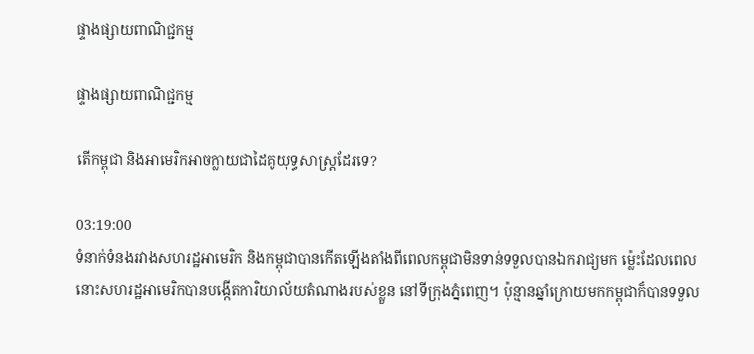ផ្ទាងផ្សាយពាណិជ្ជកម្ម

ផ្ទាងផ្សាយពាណិជ្ជកម្ម

តើកម្ពុជា និងអាមេរិកអាចក្លាយជាដៃគូយុទ្ធសាស្ត្រដែរទេ?

03:19:00
ទំនាក់ទំនងរវាងសហរដ្ឋអាមេរិក និងកម្ពុជាបានកើតឡើងតាំងពីពេលកម្ពុជាមិនទាន់ទទួលបានឯករាជ្យមក ម្ល៉េះដែលពេលនោះសហរដ្ឋអាមេរិកបានបង្កើតការិយាល័យតំណាងរបស់ខ្លួន នៅទីក្រុងភ្នំពេញ។ ប៉ុន្មានឆ្នាំក្រោយមកកម្ពុជាក៏បានទទួល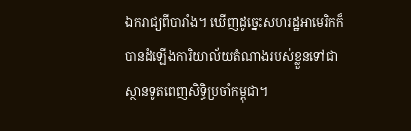ឯករាជ្យពីបារាំង។ ឃើញដូច្នេះសហរដ្ឋអាមេរិកក៏បានដំឡើងការិយាល័យតំណាងរបស់ខ្លួនទៅជា ស្ថានទូតពេញសិទ្ធិប្រចាំកម្ពុជា។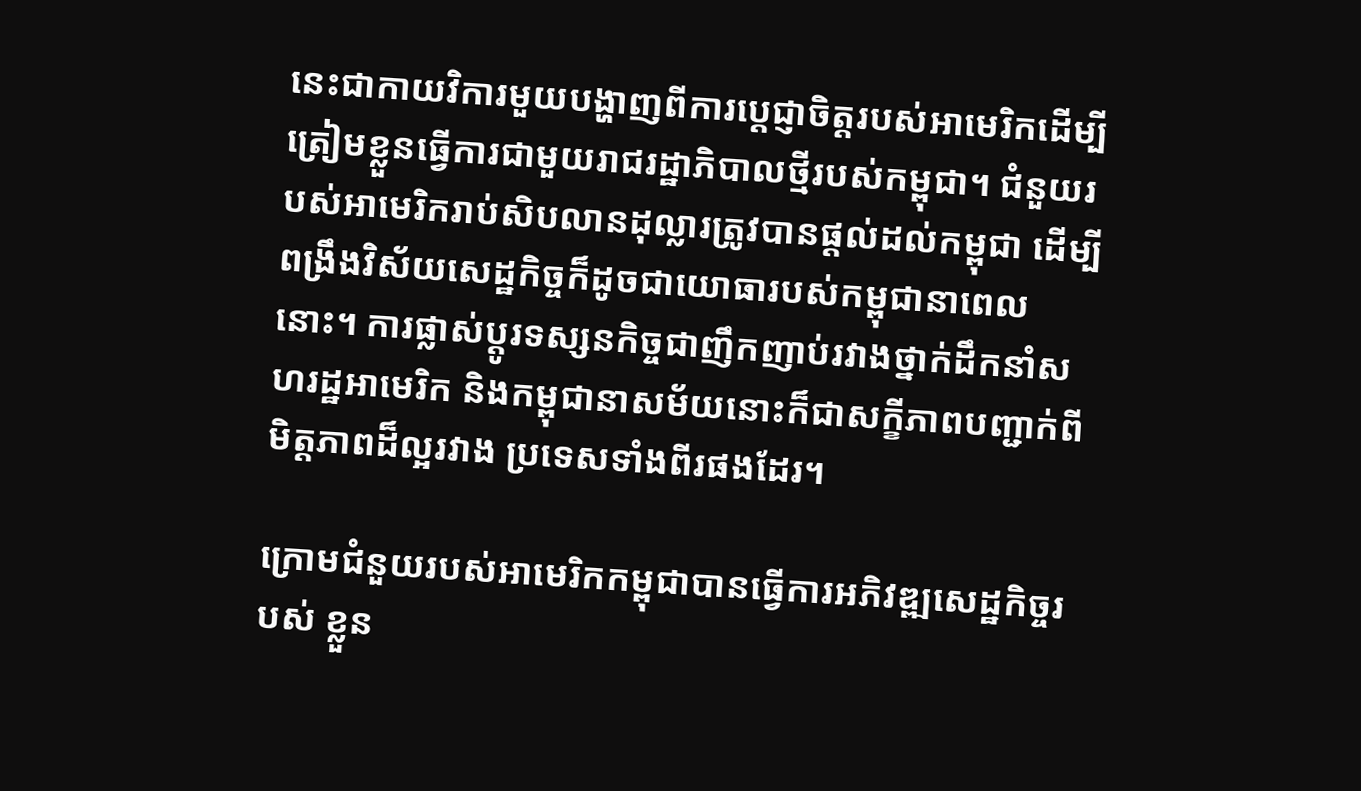នេះជាកាយវិការមួយបង្ហាញពីការបេ្តជ្ញាចិត្តរបស់អាមេរិកដើម្បី ត្រៀមខ្លួនធ្វើការជាមួយរាជរដ្ឋាភិបាលថ្មីរបស់កម្ពុជា។ ជំនួយរបស់អាមេរិករាប់សិបលានដុល្លារត្រូវបានផ្តល់ដល់កម្ពុជា ដើម្បីពង្រឹងវិស័យសេដ្ឋកិច្ចក៏ដូចជាយោធារបស់កម្ពុជានាពេលនោះ។ ការផ្លាស់ប្តូរទស្សនកិច្ចជាញឹកញាប់រវាងថ្នាក់ដឹកនាំសហរដ្ឋអាមេរិក និងកម្ពុជានាសម័យនោះក៏ជាសក្ខីភាពបញ្ជាក់ពីមិត្តភាពដ៏ល្អរវាង ប្រទេសទាំងពីរផងដែរ។

ក្រោមជំនួយរបស់អាមេរិកកម្ពុជាបានធ្វើការអភិវឌ្ឍសេដ្ឋកិច្ចរបស់ ខ្លួន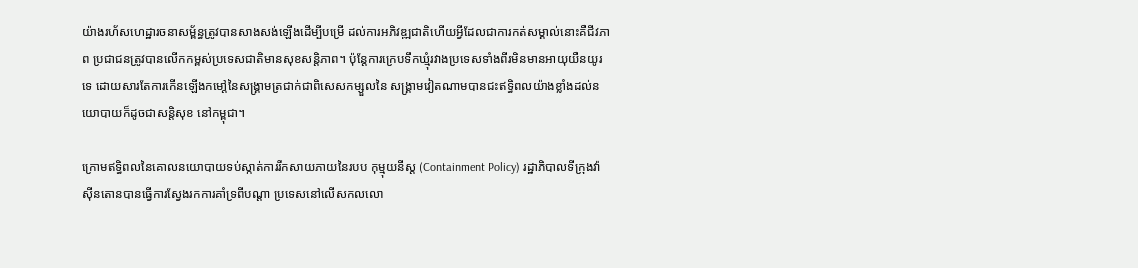យ៉ាងរហ័សហេដ្ឋារចនាសម្ព័ន្ធត្រូវបានសាងសង់ឡើងដើម្បីបម្រើ ដល់ការអភិវឌ្ឍជាតិហើយអ្វីដែលជាការកត់សម្គាល់នោះគឺជីវភាព ប្រជាជនត្រូវបានលើកកម្ពស់ប្រទេសជាតិមានសុខសន្តិភាព។ ប៉ុន្តែការក្រេបទឹកឃ្មុំរវាងប្រទេសទាំងពីរមិនមានអាយុយឺនយូរទេ ដោយសារតែការកើនឡើងកមៅ្តនៃសង្រ្គាមត្រជាក់ជាពិសេសកម្សួលនៃ សង្រ្គាមវៀតណាមបានជះឥទ្ធិពលយ៉ាងខ្លាំងដល់នយោបាយក៏ដូចជាសន្តិសុខ នៅកម្ពុជា។

ក្រោមឥទ្ធិពលនៃគោលនយោបាយទប់ស្កាត់ការរីកសាយភាយនៃរបប កុម្មុយនីស្ត (Containment Policy) រដ្ឋាភិបាលទីក្រុងវ៉ាស៊ីនតោនបានធ្វើការស្វែងរកការគាំទ្រពីបណ្តា ប្រទេសនៅលើសកលលោ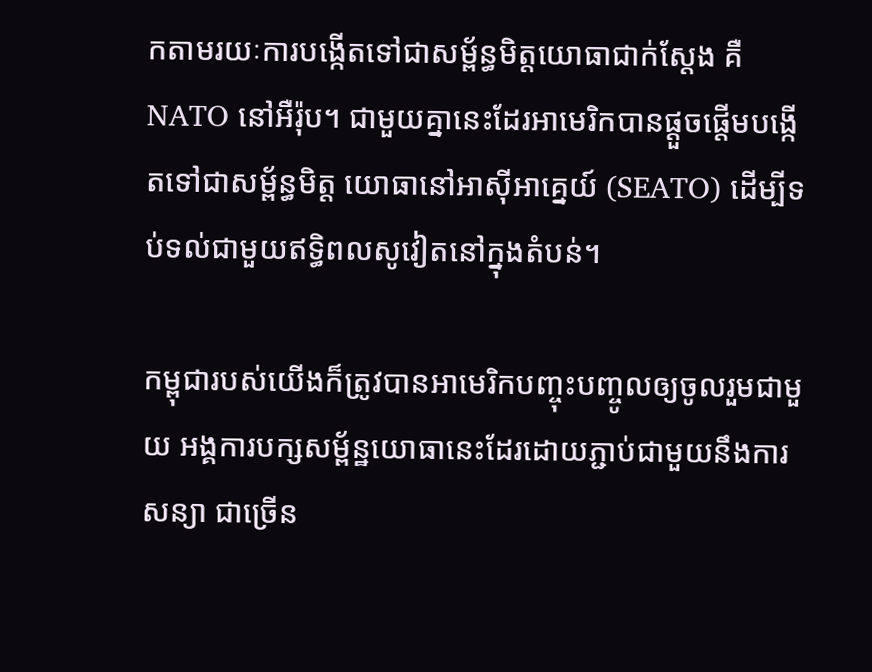កតាមរយៈការបង្កើតទៅជាសម្ព័ន្ធមិត្តយោធាជាក់ស្តែង គឺ NATO នៅអឺរ៉ុប។ ជាមួយគ្នានេះដែរអាមេរិកបានផ្តួចផ្តើមបង្កើតទៅជាសម្ព័ន្ធមិត្ត យោធានៅអាស៊ីអាគ្នេយ៍ (SEATO) ដើម្បីទប់ទល់ជាមួយឥទ្ធិពលសូវៀតនៅក្នុងតំបន់។

កម្ពុជារបស់យើងក៏ត្រូវបានអាមេរិកបញ្ចុះបញ្ចូលឲ្យចូលរួមជាមួយ អង្គការបក្សសម្ព័ន្ឋយោធានេះដែរដោយភ្ជាប់ជាមួយនឹងការសន្យា ជាច្រើន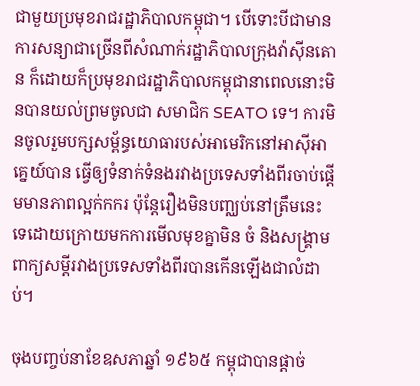ជាមួយប្រមុខរាជរដ្ឋាភិបាលកម្ពុជា។ បើទោះបីជាមានការសន្យាជាច្រើនពីសំណាក់រដ្ឋាភិបាលក្រុងវ៉ាស៊ីនតោន ក៏ដោយក៏ប្រមុខរាជរដ្ឋាភិបាលកម្ពុជានាពេលនោះមិនបានយល់ព្រមចូលជា សមាជិក SEATO ទេ។ ការមិនចូលរួមបក្សសម្ព័ន្ធយោធារបស់អាមេរិកនៅអាស៊ីអាគ្នេយ៍បាន ធ្វើឲ្យទំនាក់ទំនងរវាងប្រទេសទាំងពីរចាប់ផ្តើមមានភាពល្អក់កករ ប៉ុន្តែរឿងមិនបញ្ឈប់នៅត្រឹមនេះទេដោយក្រោយមកការមើលមុខគ្នាមិន ចំ និងសង្រ្គាមពាក្យសម្តីរវាងប្រទេសទាំងពីរបានកើនឡើងជាលំដាប់។

ចុងបញ្ចប់នាខែឧសភាឆ្នាំ ១៩៦៥ កម្ពុជាបានផ្តាច់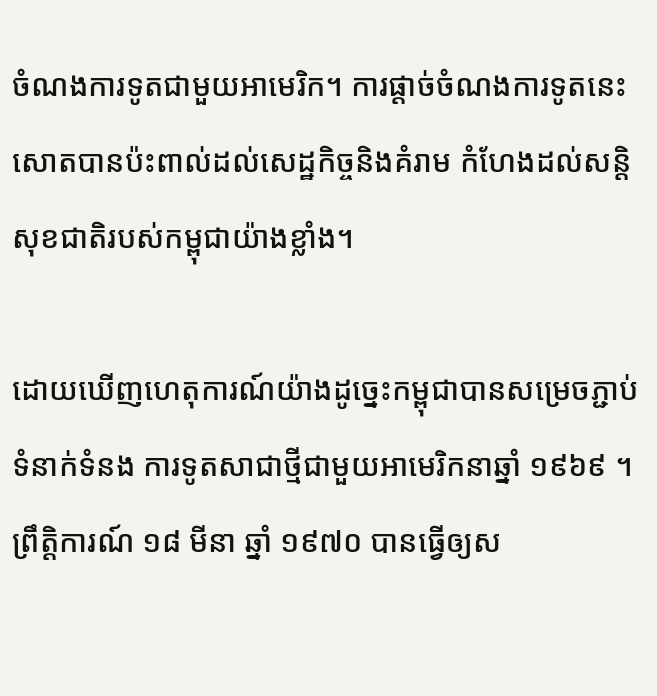ចំណងការទូតជាមួយអាមេរិក។ ការផ្តាច់ចំណងការទូតនេះសោតបានប៉ះពាល់ដល់សេដ្ឋកិច្ចនិងគំរាម កំហែងដល់សន្តិសុខជាតិរបស់កម្ពុជាយ៉ាងខ្លាំង។

ដោយឃើញហេតុការណ៍យ៉ាងដូច្នេះកម្ពុជាបានសម្រេចភ្ជាប់ទំនាក់ទំនង ការទូតសាជាថ្មីជាមួយអាមេរិកនាឆ្នាំ ១៩៦៩ ។ ព្រឹត្តិការណ៍ ១៨ មីនា ឆ្នាំ ១៩៧០ បានធ្វើឲ្យស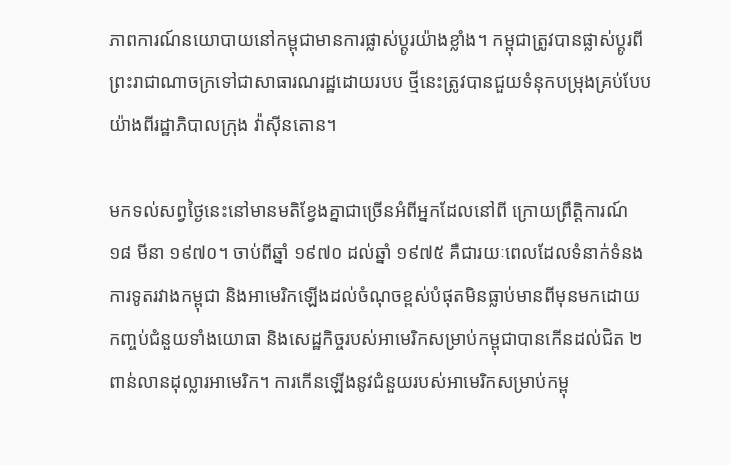ភាពការណ៍នយោបាយនៅកម្ពុជាមានការផ្លាស់ប្តូរយ៉ាងខ្លាំង។ កម្ពុជាត្រូវបានផ្លាស់ប្តូរពីព្រះរាជាណាចក្រទៅជាសាធារណរដ្ឋដោយរបប ថ្មីនេះត្រូវបានជួយទំនុកបម្រុងគ្រប់បែបយ៉ាងពីរដ្ឋាភិបាលក្រុង វ៉ាស៊ីនតោន។

មកទល់សព្វថ្ងៃនេះនៅមានមតិខ្វែងគ្នាជាច្រើនអំពីអ្នកដែលនៅពី ក្រោយព្រឹត្តិការណ៍ ១៨ មីនា ១៩៧០។ ចាប់ពីឆ្នាំ ១៩៧០ ដល់ឆ្នាំ ១៩៧៥ គឺជារយៈពេលដែលទំនាក់ទំនងការទូតរវាងកម្ពុជា និងអាមេរិកឡើងដល់ចំណុចខ្ពស់បំផុតមិនធ្លាប់មានពីមុនមកដោយ កញ្ចប់ជំនួយទាំងយោធា និងសេដ្ឋកិច្ចរបស់អាមេរិកសម្រាប់កម្ពុជាបានកើនដល់ជិត ២ ពាន់លានដុល្លារអាមេរិក។ ការកើនឡើងនូវជំនួយរបស់អាមេរិកសម្រាប់កម្ពុ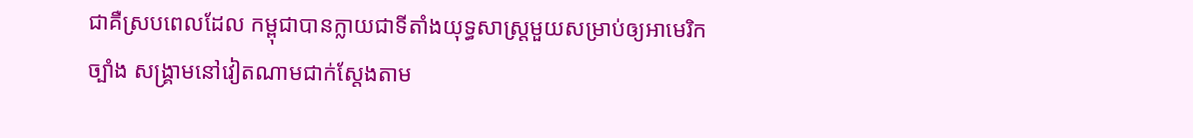ជាគឺស្របពេលដែល កម្ពុជាបានក្លាយជាទីតាំងយុទ្ធសាស្រ្តមួយសម្រាប់ឲ្យអាមេរិកច្បាំង សង្រ្គាមនៅវៀតណាមជាក់ស្តែងតាម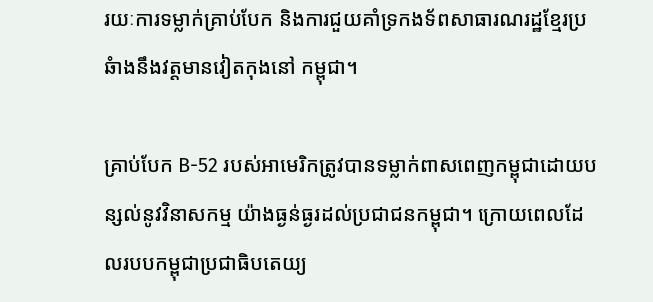រយៈការទម្លាក់គ្រាប់បែក និងការជួយគាំទ្រកងទ័ពសាធារណរដ្ឋខ្មែរប្រឆំាងនឹងវត្តមានវៀតកុងនៅ កម្ពុជា។

គ្រាប់បែក B-52 របស់អាមេរិកត្រូវបានទម្លាក់ពាសពេញកម្ពុជាដោយបន្សល់នូវវិនាសកម្ម យ៉ាងធ្ងន់ធ្ងរដល់ប្រជាជនកម្ពុជា។ ក្រោយពេលដែលរបបកម្ពុជាប្រជាធិបតេយ្យ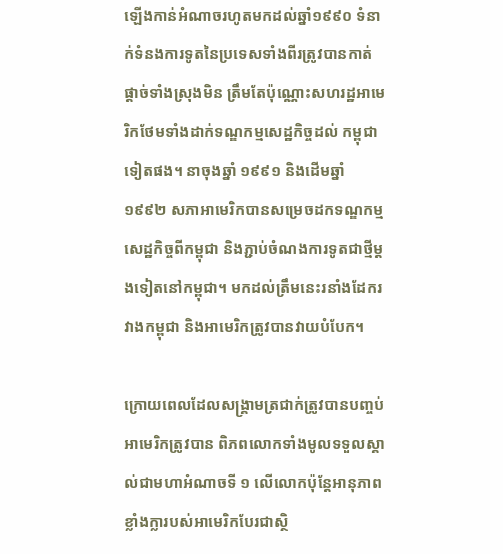ឡើងកាន់អំណាចរហូតមកដល់ឆ្នាំ១៩៩០ ទំនាក់ទំនងការទូតនៃប្រទេសទាំងពីរត្រូវបានកាត់ផ្តាច់ទាំងស្រុងមិន ត្រឹមតែប៉ុណ្ណោះសហរដ្ឋអាមេរិកថែមទាំងដាក់ទណ្ឌកម្មសេដ្ឋកិច្ចដល់ កម្ពុជាទៀតផង។ នាចុងឆ្នាំ ១៩៩១ និងដើមឆ្នាំ១៩៩២ សភាអាមេរិកបានសម្រេចដកទណ្ឌកម្មសេដ្ឋកិច្ចពីកម្ពុជា និងភ្ជាប់ចំណងការទូតជាថ្មីម្តងទៀតនៅកម្ពុជា។ មកដល់ត្រឹមនេះរនាំងដែករវាងកម្ពុជា និងអាមេរិកត្រូវបានវាយបំបែក។

ក្រោយពេលដែលសង្រ្គាមត្រជាក់ត្រូវបានបញ្ចប់អាមេរិកត្រូវបាន ពិភពលោកទាំងមូលទទួលស្គាល់ជាមហាអំណាចទី ១ លើលោកប៉ុន្តែអានុភាពខ្លាំងក្លារបស់អាមេរិកបែរជាស្ថិ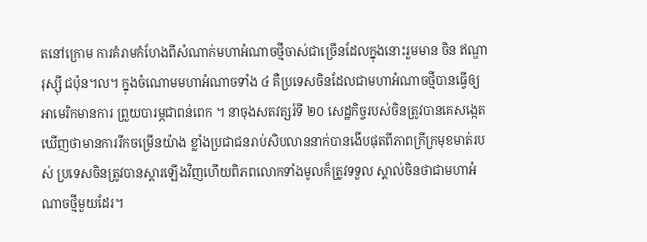តនៅក្រោម ការគំរាមកំហែងពីសំណាក់មហាអំណាចថ្មីចាស់ជាច្រើនដែលក្នុងនោះរួមមាន ចិន ឥណ្ឌា រុស្ស៊ី ជប៉ុន។ល។ ក្នុងចំណោមមហាអំណាចទាំង ៤ គឺប្រទេសចិនដែលជាមហាអំណាចថ្មីបានធ្វើឲ្យអាមេរិកមានការ ព្រួយបារម្ភជាពន់ពេក ។ នាចុងសតវត្សរ៍ទី ២០ សេដ្ឋកិច្ចរបស់ចិនត្រូវបានគេសង្កេតឃើញថាមានការរីកចម្រើនយ៉ាង ខ្លាំងប្រជាជនរាប់សិបលាននាក់បានងើបផុតពីភាពក្រីក្រមុខមាត់របស់ ប្រទេសចិនត្រូវបានស្តារឡើងវិញហើយពិភពលោកទាំងមូលក៏ត្រូវទទួល ស្គាល់ចិនថាជាមហាអំណាចថ្មីមួយដែរ។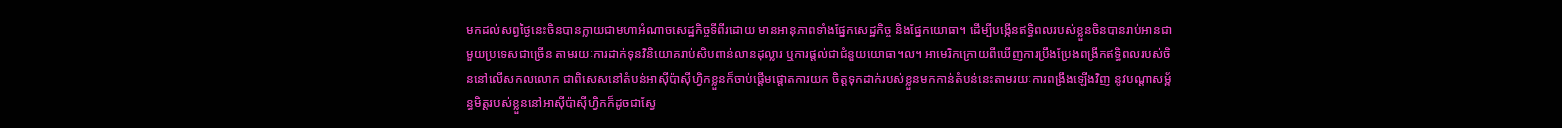មកដល់សព្វថ្ងៃនេះចិនបានក្លាយជាមហាអំណាចសេដ្ឋកិច្ចទីពីរដោយ មានអានុភាពទាំងផ្នែកសេដ្ឋកិច្ច និងផ្នែកយោធា។ ដើម្បីបង្កើនឥទ្ធិពលរបស់ខ្លួនចិនបានរាប់អានជាមួយប្រទេសជាច្រើន តាមរយៈការដាក់ទុនវិនិយោគរាប់សិបពាន់លានដុល្លារ ឬការផ្តល់ជាជំនួយយោធា។ល។ អាមេរិកក្រោយពីឃើញការប្រឹងប្រែងពង្រីកឥទ្ធិពលរបស់ចិននៅលើសកលលោក ជាពិសេសនៅតំបន់អាស៊ីប៉ាស៊ីហ្វិកខ្លួនក៏ចាប់ផ្តើមផ្តោតការយក ចិត្តទុកដាក់របស់ខ្លួនមកកាន់តំបន់នេះតាមរយៈការពង្រឹងឡើងវិញ នូវបណ្តាសម្ព័ន្ធមិត្តរបស់ខ្លួននៅអាស៊ីប៉ាស៊ីហ្វិកក៏ដូចជាស្វែ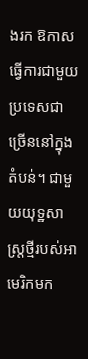ងរក ឱកាសធ្វើការជាមួយប្រទេសជាច្រើននៅក្នុងតំបន់។ ជាមួយយុទ្ឋសាស្រ្តថ្មីរបស់អាមេរិកមក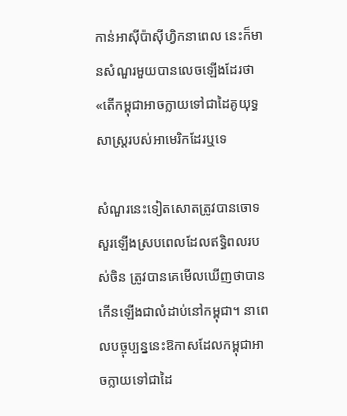កាន់អាស៊ីប៉ាស៊ីហ្វិកនាពេល នេះក៏មានសំណួរមួយបានលេចឡើងដែរថា «តើកម្ពុជាអាចក្លាយទៅជាដៃគូយុទ្ធសាស្រ្តរបស់អាមេរិកដែរឬទេ

សំណួរនេះទៀតសោតត្រូវបានចោទសួរឡើងស្របពេលដែលឥទ្ធិពលរបស់ចិន ត្រូវបានគេមើលឃើញថាបានកើនឡើងជាលំដាប់នៅកម្ពុជា។ នាពេលបច្ចុប្បន្ននេះឱកាសដែលកម្ពុជាអាចក្លាយទៅជាដៃ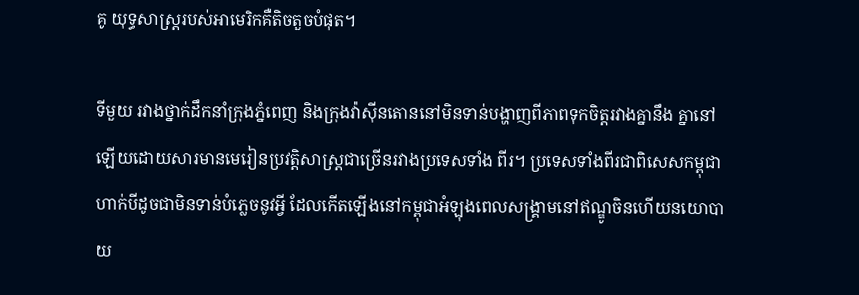គូ យុទ្ធសាស្រ្តរបស់អាមេរិកគឺតិចតួចបំផុត។

ទីមួយ រវាងថ្នាក់ដឹកនាំក្រុងភ្នំពេញ និងក្រុងវ៉ាស៊ីនតោននៅមិនទាន់បង្ហាញពីភាពទុកចិត្តរវាងគ្នានឹង គ្នានៅឡើយដោយសារមានមេរៀនប្រវត្តិសាស្រ្តជាច្រើនរវាងប្រទេសទាំង ពីរ។ ប្រទេសទាំងពីរជាពិសេសកម្ពុជាហាក់បីដូចជាមិនទាន់បំភ្លេចនូវអ្វី ដែលកើតឡើងនៅកម្ពុជាអំឡុងពេលសង្រ្គាមនៅឥណ្ឌូចិនហើយនយោបាយ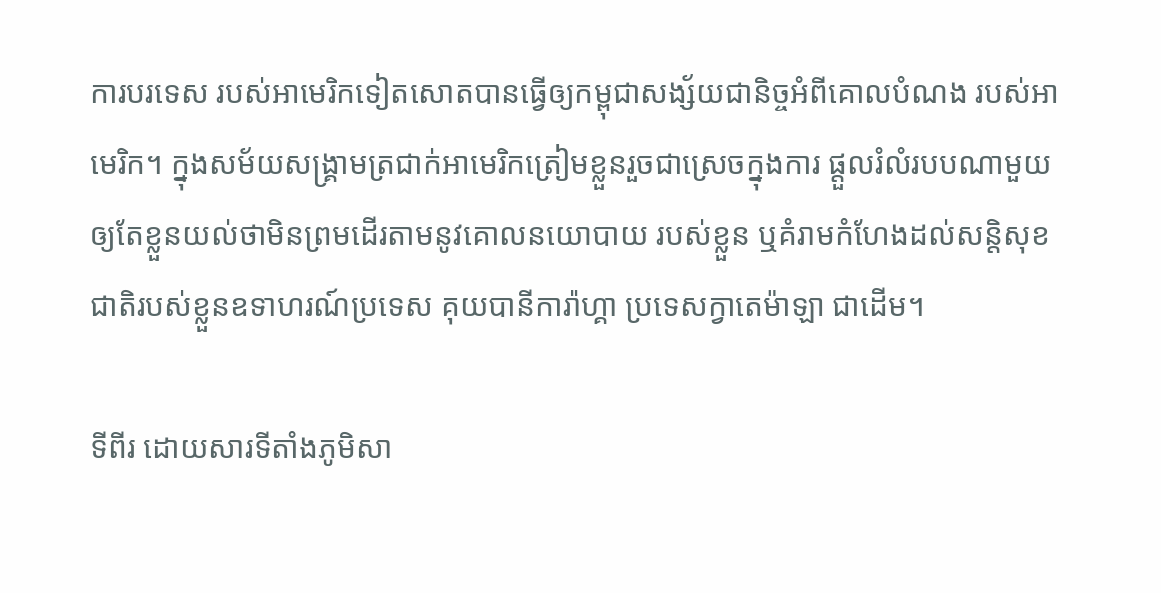ការបរទេស របស់អាមេរិកទៀតសោតបានធ្វើឲ្យកម្ពុជាសង្ស័យជានិច្ចអំពីគោលបំណង របស់អាមេរិក។ ក្នុងសម័យសង្រ្គាមត្រជាក់អាមេរិកត្រៀមខ្លួនរួចជាស្រេចក្នុងការ ផ្តួលរំលំរបបណាមួយឲ្យតែខ្លួនយល់ថាមិនព្រមដើរតាមនូវគោលនយោបាយ របស់ខ្លួន ឬគំរាមកំហែងដល់សន្តិសុខជាតិរបស់ខ្លួនឧទាហរណ៍ប្រទេស គុយបានីការ៉ាហ្គា ប្រទេសក្វាតេម៉ាឡា ជាដើម។

ទីពីរ ដោយសារទីតាំងភូមិសា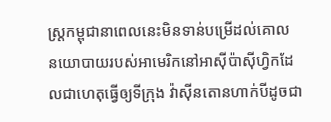ស្រ្តកម្ពុជានាពេលនេះមិនទាន់បម្រើដល់គោល នយោបាយរបស់អាមេរិកនៅអាស៊ីប៉ាស៊ីហ្វិកដែលជាហេតុធ្វើឲ្យទីក្រុង វ៉ាស៊ីនតោនហាក់បីដូចជា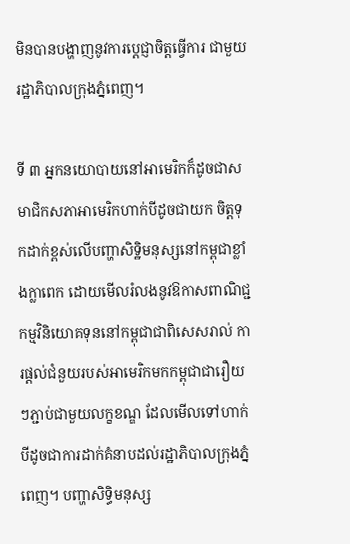មិនបានបង្ហាញនូវការបេ្តជ្ញាចិត្តធ្វើការ ជាមួយរដ្ឋាភិបាលក្រុងភ្នំពេញ។

ទី ៣ អ្នកនយោបាយនៅអាមេរិកក៏ដូចជាសមាជិកសភាអាមេរិកហាក់បីដូចជាយក ចិត្តទុកដាក់ខ្ពស់លើបញ្ហាសិទ្ឋិមនុស្សនៅកម្ពុជាខ្លាំងក្លាពេក ដោយមើលរំលងនូវឱកាសពាណិជ្ជកម្មវិនិយោគទុននៅកម្ពុជាជាពិសេសរាល់ ការផ្តល់ជំនួយរបស់អាមេរិកមកកម្ពុជាជារឿយៗភ្ជាប់ជាមួយលក្ខខណ្ឌ ដែលមើលទៅហាក់បីដូចជាការដាក់គំនាបដល់រដ្ឋាភិបាលក្រុងភ្នំពេញ។ បញ្ហាសិទ្ធិមនុស្ស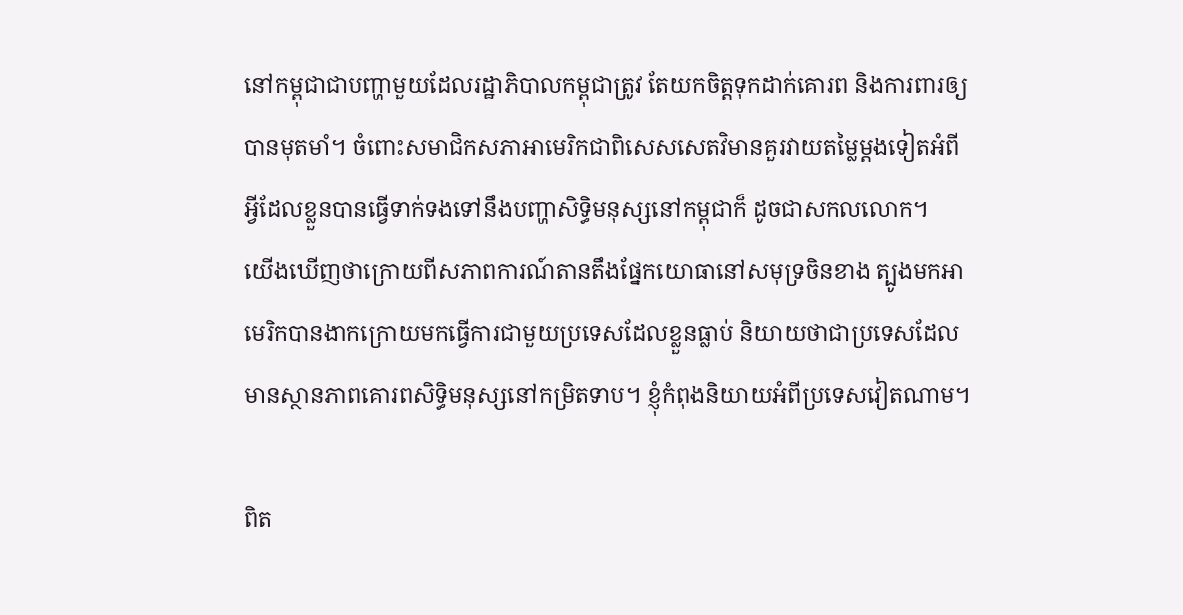នៅកម្ពុជាជាបញ្ហាមួយដែលរដ្ឋាភិបាលកម្ពុជាត្រូវ តែយកចិត្តទុកដាក់គោរព និងការពារឲ្យបានមុតមាំ។ ចំពោះសមាជិកសភាអាមេរិកជាពិសេសសេតវិមានគួរវាយតម្លៃម្តងទៀតអំពី អ្វីដែលខ្លួនបានធ្វើទាក់ទងទៅនឹងបញ្ហាសិទ្ធិមនុស្សនៅកម្ពុជាក៏ ដូចជាសកលលោក។
យើងឃើញថាក្រោយពីសភាពការណ៍តានតឹងផ្នែកយោធានៅសមុទ្រចិនខាង ត្បូងមកអាមេរិកបានងាកក្រោយមកធ្វើការជាមួយប្រទេសដែលខ្លួនធ្លាប់ និយាយថាជាប្រទេសដែលមានស្ថានភាពគោរពសិទ្ធិមនុស្សនៅកម្រិតទាប។ ខ្ញុំកំពុងនិយាយអំពីប្រទេសវៀតណាម។

ពិត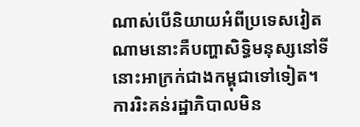ណាស់បើនិយាយអំពីប្រទេសវៀតណាមនោះគឺបញ្ហាសិទ្ធិមនុស្សនៅទី នោះអាក្រក់ជាងកម្ពុជាទៅទៀត។ការរិះគន់រដ្ឋាភិបាលមិន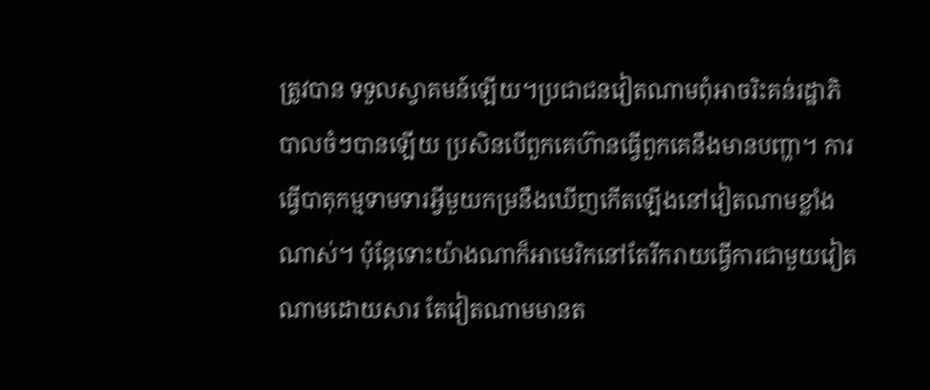ត្រូវបាន ទទួលស្វាគមន៍ឡើយ។ប្រជាជនវៀតណាមពុំអាចរិះគន់រដ្ឋាភិបាលចំៗបានឡើយ ប្រសិនបើពួកគេហ៊ានធ្វើពួកគេនឹងមានបញ្ហា។ ការធ្វើបាតុកម្មទាមទារអ្វីមួយកម្រនឹងឃើញកើតឡើងនៅវៀតណាមខ្លាំង ណាស់។ ប៉ុន្តែទោះយ៉ាងណាក៏អាមេរិកនៅតែរីករាយធ្វើការជាមួយវៀតណាមដោយសារ តែវៀតណាមមានត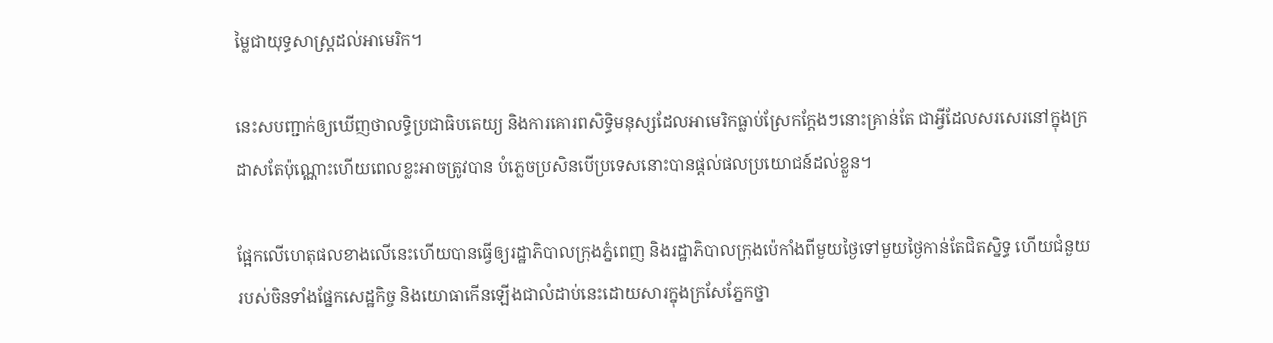ម្លៃជាយុទ្ធសាស្រ្តដល់អាមេរិក។

នេះសបញ្ជាក់ឲ្យឃើញថាលទ្ធិប្រជាធិបតេយ្យ និងការគោរពសិទ្ធិមនុស្សដែលអាមេរិកធ្លាប់ស្រែកក្តែងៗនោះគ្រាន់តែ ជាអ្វីដែលសរសេរនៅក្នុងក្រដាសតែប៉ុណ្ណោះហើយពេលខ្លះអាចត្រូវបាន បំភ្លេចប្រសិនបើប្រទេសនោះបានផ្តល់ផលប្រយោជន៍ដល់ខ្លួន។

ផ្អែកលើហេតុផលខាងលើនេះហើយបានធ្វើឲ្យរដ្ឋាភិបាលក្រុងភ្នំពេញ និងរដ្ឋាភិបាលក្រុងប៉េកាំងពីមួយថ្ងៃទៅមួយថ្ងៃកាន់តែជិតស្និទ្ធ ហើយជំនួយរបស់ចិនទាំងផែ្នកសេដ្ឋកិច្ច និងយោធាកើនឡើងជាលំដាប់នេះដោយសារក្នុងក្រសែភ្នែកថ្នា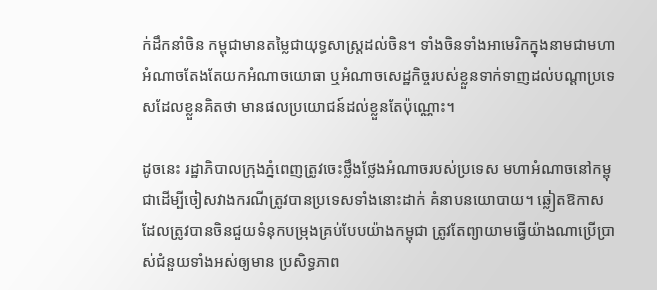ក់ដឹកនាំចិន កម្ពុជាមានតម្លៃជាយុទ្ធសាស្រ្តដល់ចិន។ ទាំងចិនទាំងអាមេរិកក្នុងនាមជាមហាអំណាចតែងតែយកអំណាចយោធា ឬអំណាចសេដ្ឋកិច្ចរបស់ខ្លួនទាក់ទាញដល់បណ្តាប្រទេសដែលខ្លួនគិតថា មានផលប្រយោជន៍ដល់ខ្លួនតែប៉ុណ្ណោះ។

ដូចនេះ រដ្ឋាភិបាលក្រុងភ្នំពេញត្រូវចេះថ្លឹងថ្លែងអំណាចរបស់ប្រទេស មហាអំណាចនៅកម្ពុជាដើម្បីចៀសវាងករណីត្រូវបានប្រទេសទាំងនោះដាក់ គំនាបនយោបាយ។ ឆ្លៀតឱកាសដែលត្រូវបានចិនជួយទំនុកបម្រុងគ្រប់បែបយ៉ាងកម្ពុជា ត្រូវតែព្យាយាមធ្វើយ៉ាងណាប្រើប្រាស់ជំនួយទាំងអស់ឲ្យមាន ប្រសិទ្ធភាព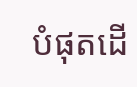បំផុតដើ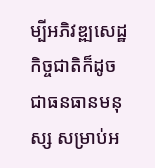ម្បីអភិវឌ្ឍសេដ្ឋកិច្ចជាតិក៏ដូចជាធនធានមនុស្ស សម្រាប់អ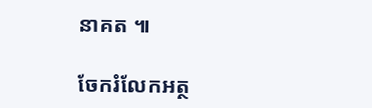នាគត ៕

ចែករំលែកអត្ថ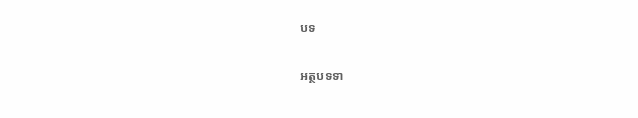បទ

អត្ថបទទា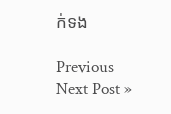ក់ទង

Previous
Next Post »